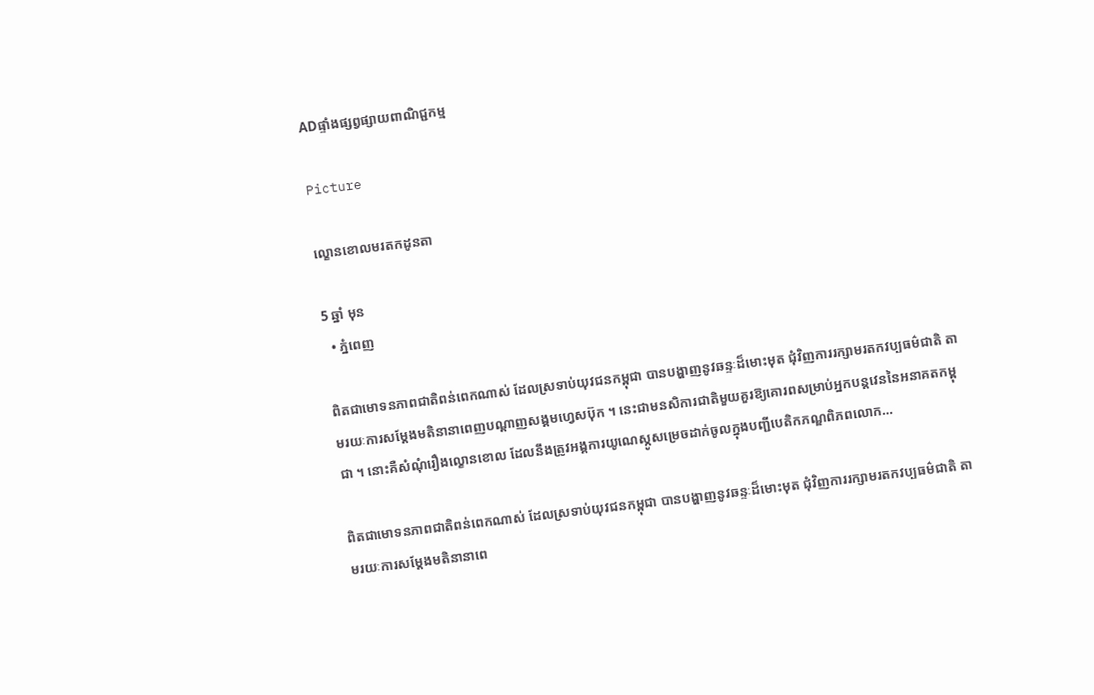ADផ្ទាំងផ្សព្វផ្សាយពាណិជ្ជកម្ម

Picture

ល្ខោនខោលមរតកដូនតា

5 ឆ្នាំ មុន
  • ភ្នំពេញ

ពិតជាមោទនភាពជាតិពន់ពេកណាស់ ដែលស្រទាប់យុវជនកម្ពុជា បានបង្ហាញនូវឆន្ទៈដ៏មោះមុត ជុំវិញការរក្សាមរតកវប្បធម៌ជាតិ តាមរយៈការសម្តែងមតិនានាពេញបណ្តាញសង្គមហ្វេសប៊ុក ។ នេះជាមនសិការជាតិមួយគួរឱ្យគោរពសម្រាប់អ្នកបន្តវេននៃអនាគតកម្ពុជា ។ នោះគឺសំណុំរឿងល្ខោនខោល ដែលនឹងត្រូវអង្គការយូណេស្កូសម្រេចដាក់ចូលក្នុងបញ្ជីបេតិកភណ្ឌពិភពលោក…

ពិតជាមោទនភាពជាតិពន់ពេកណាស់ ដែលស្រទាប់យុវជនកម្ពុជា បានបង្ហាញនូវឆន្ទៈដ៏មោះមុត ជុំវិញការរក្សាមរតកវប្បធម៌ជាតិ តាមរយៈការសម្តែងមតិនានាពេ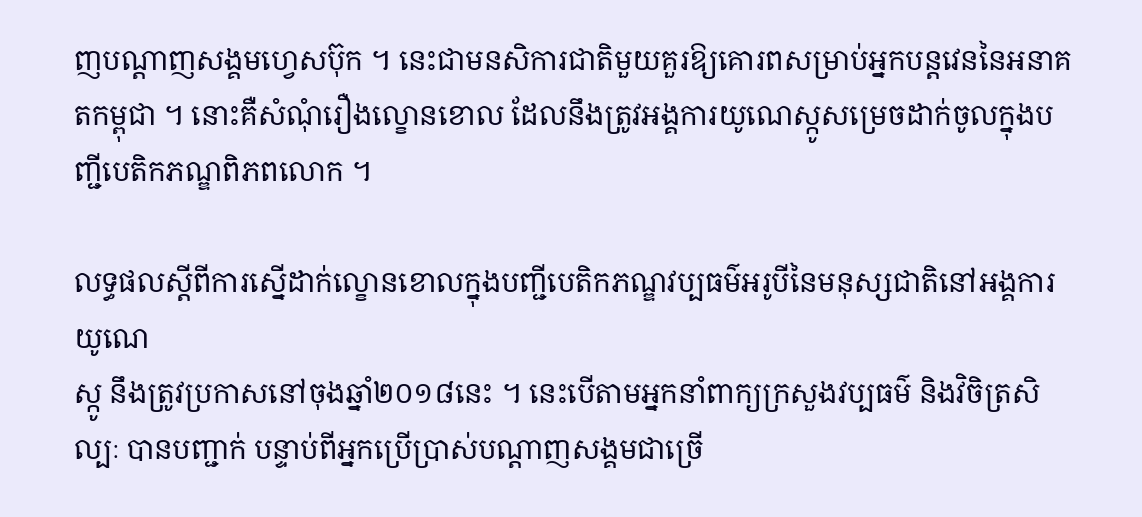ញបណ្តាញសង្គមហ្វេសប៊ុក ។ នេះជាមនសិការជាតិមួយគួរឱ្យគោរពសម្រាប់អ្នកបន្តវេននៃអនាគតកម្ពុជា ។ នោះគឺសំណុំរឿងល្ខោនខោល ដែលនឹងត្រូវអង្គការយូណេស្កូសម្រេចដាក់ចូលក្នុងបញ្ជីបេតិកភណ្ឌពិភពលោក ។

លទ្ធផលស្តីពីការស្នើដាក់ល្ខោនខោលក្នុងបញ្ជីបេតិកភណ្ឌវប្បធម៌អរូបីនៃមនុស្សជាតិនៅអង្គការយូណេ
ស្កូ នឹងត្រូវប្រកាសនៅចុងឆ្នាំ២០១៨នេះ ។ នេះបើតាមអ្នកនាំពាក្យក្រសួងវប្បធម៌ និងវិចិត្រសិល្បៈ បានបញ្ជាក់ បន្ទាប់ពីអ្នកប្រើប្រាស់បណ្តាញសង្គមជាច្រើ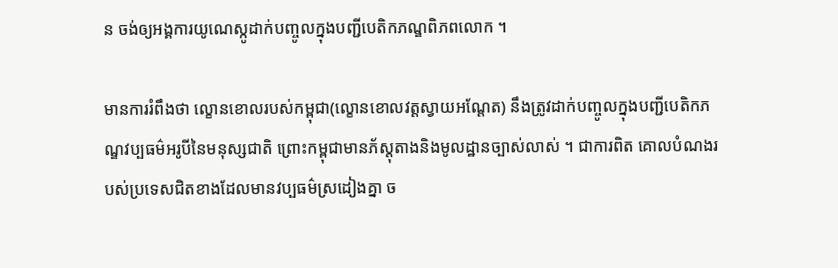ន ចង់ឲ្យអង្គការយូណេស្កូដាក់បញ្ចូលក្នុងបញ្ជីបេតិកភណ្ឌពិភពលោក ។

មានការរំពឹងថា ល្ខោនខោលរបស់កម្ពុជា(ល្ខោនខោលវត្តស្វាយអណ្តែត) នឹងត្រូវដាក់បញ្ចូលក្នុងបញ្ជីបេតិកភណ្ឌវប្បធម៌អរូបីនៃមនុស្សជាតិ ព្រោះកម្ពុជាមានភ័ស្តុតាងនិងមូលដ្ឋានច្បាស់លាស់ ។ ជាការពិត គោលបំណងរបស់ប្រទេសជិតខាងដែលមានវប្បធម៌ស្រដៀងគ្នា ច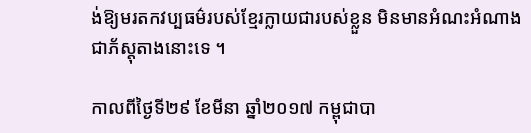ង់ឱ្យមរតកវប្បធម៌របស់ខ្មែរក្លាយជារបស់ខ្លួន មិនមានអំណះអំណាងជាភ័ស្តុតាងនោះទេ ។

កាលពីថ្ងៃទី២៩ ខែមីនា ឆ្នាំ២០១៧ កម្ពុជាបា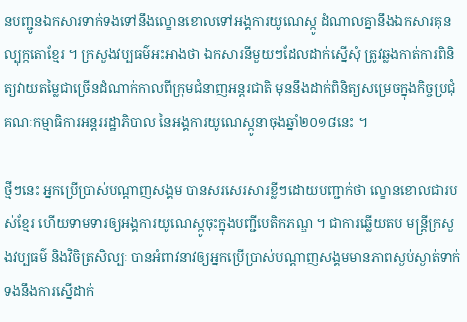នបញ្ជូនឯកសារទាក់ទងទៅនឹងល្ខោនខោលទៅអង្គការយូណេស្កូ ដំណាលគ្នានឹងឯកសារគុនល្បុក្កតោខ្មែរ ។ ក្រសួងវប្បធម៌អះអាងថា ឯកសារនីមួយៗដែលដាក់ស្នើសុំ ត្រូវឆ្លងកាត់ការពិនិត្យវាយតម្លៃជាច្រើនដំណាក់កាលពីក្រុមជំនាញអន្តរជាតិ មុននឹងដាក់ពិនិត្យសម្រេចក្នុងកិច្ចប្រជុំគណៈកម្មាធិការអន្តររដ្ឋាភិបាល នៃអង្គការយូណេស្កូនាចុងឆ្នាំ២០១៨នេះ ។

ថ្មីៗនេះ អ្នកប្រើប្រាស់បណ្តាញសង្គម បានសរសេរសារខ្លីៗដោយបញ្ជាក់ថា ល្ខោនខោលជារបស់ខ្មែរ ហើយទាមទារឲ្យអង្គការយូណេស្កូចុះក្នុងបញ្ជីបេតិកភណ្ឌ ។ ជាការឆ្លើយតប មន្ត្រីក្រសួងវប្បធម៌ និងវិចិត្រសិល្បៈ បានអំពាវនាវឲ្យអ្នកប្រើប្រាស់បណ្តាញសង្គមមានភាពស្ងប់ស្ងាត់ទាក់ទងនឹងការស្នើដាក់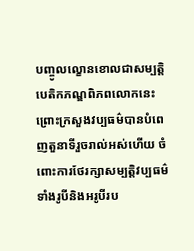បញ្ចូលល្ខោនខោលជាសម្បត្តិបេតិកភណ្ឌពិភពលោកនេះ ព្រោះក្រសួងវប្បធម៌បានបំពេញតួនាទីរួចរាល់អស់ហើយ ចំពោះការថែរក្សាសម្បត្តិវប្បធម៌ទាំងរូបីនិងអរូបីរប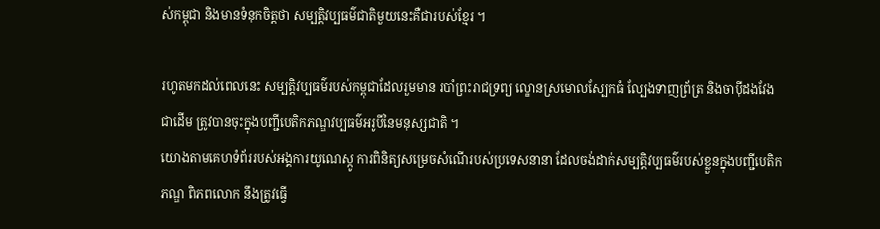ស់កម្ពុជា និងមានទំនុកចិត្តថា សម្បត្តិវប្បធម៌ជាតិមួយនេះគឺជារបស់ខ្មែរ ។

រហូតមកដល់ពេលនេះ សម្បត្តិវប្បធម៌របស់កម្ពុជាដែលរួមមាន របាំព្រះរាជទ្រព្យ ល្ខោនស្រមោលស្បែកធំ ល្បែងទាញព្រ័ត្រ និងចាប៉ីដងវែងជាដើម ត្រូវបានចុះក្នុងបញ្ជីបេតិកភណ្ឌវប្បធម៌អរូបីនៃមនុស្សជាតិ ។
យោងតាមគេហទំព័ររបស់អង្គការយូណេស្កូ ការពិនិត្យសម្រេចសំណើរបស់ប្រទេសនានា ដែលចង់ដាក់សម្បត្តិវប្បធម៌របស់ខ្លួនក្នុងបញ្ជីបេតិកភណ្ឌ ពិភពលោក នឹងត្រូវធ្វើ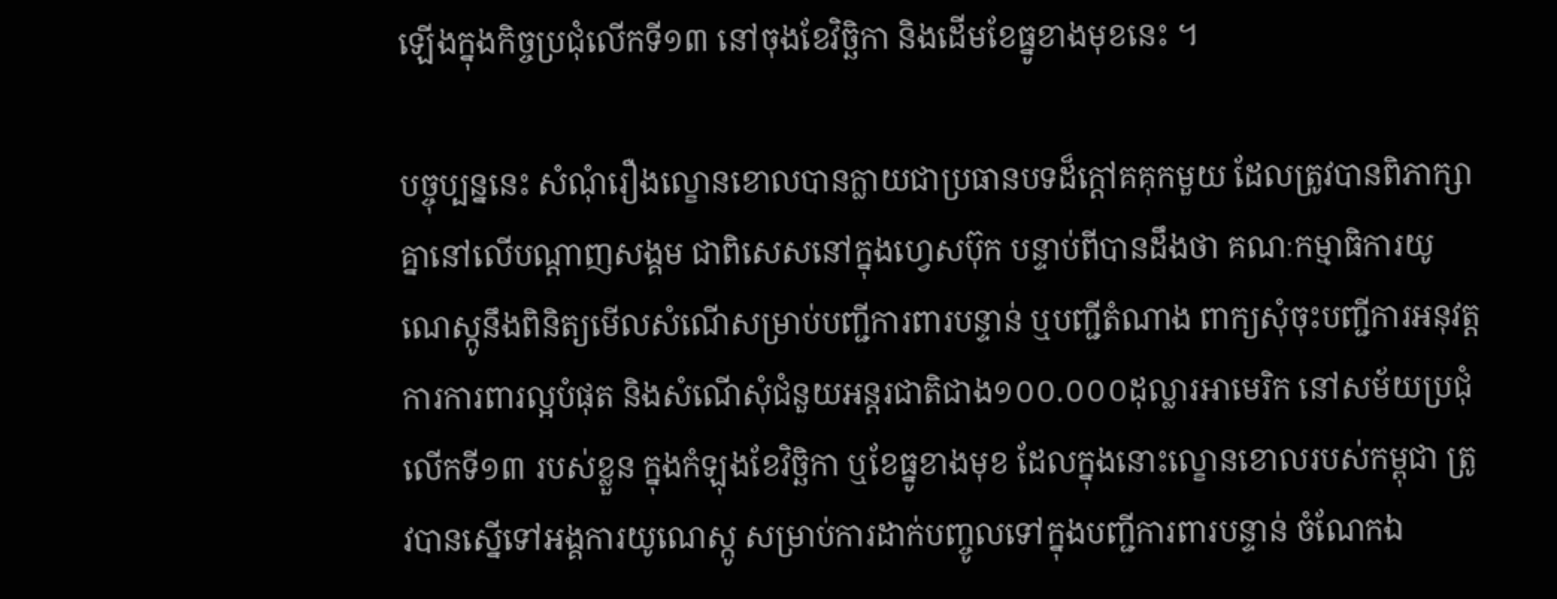ឡើងក្នុងកិច្ចប្រជុំលើកទី១៣ នៅចុងខែវិច្ឆិកា និងដើមខែធ្នូខាងមុខនេះ ។

បច្ចុប្បន្ននេះ សំណុំរឿងល្ខោនខោលបានក្លាយជាប្រធានបទដ៏ក្តៅគគុកមួយ ដែលត្រូវបានពិភាក្សាគ្នានៅលើបណ្តាញសង្គម ជាពិសេសនៅក្នុងហ្វេសប៊ុក បន្ទាប់ពីបានដឹងថា គណៈកម្មាធិការយូណេស្កូនឹងពិនិត្យមើលសំណើសម្រាប់បញ្ជីការពារបន្ទាន់ ឬបញ្ជីតំណាង ពាក្យសុំចុះបញ្ជីការអនុវត្តការការពារល្អបំផុត និងសំណើសុំជំនួយអន្តរជាតិជាង១០០.០០០ដុល្លារអាមេរិក នៅសម័យប្រជុំលើកទី១៣ របស់ខ្លួន ក្នុងកំឡុងខែវិច្ឆិកា ឬខែធ្នូខាងមុខ ដែលក្នុងនោះល្ខោនខោលរបស់កម្ពុជា ត្រូវបានស្នើទៅអង្គការយូណេស្កូ សម្រាប់ការដាក់បញ្ចូលទៅក្នុងបញ្ជីការពារបន្ទាន់ ចំណែកឯ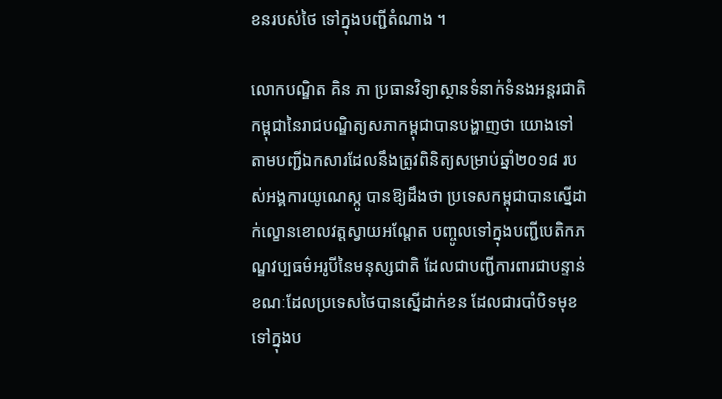ខនរបស់ថៃ ទៅក្នុងបញ្ជីតំណាង ។

លោកបណ្ឌិត គិន ភា ប្រធានវិទ្យាស្ថានទំនាក់ទំនងអន្តរជាតិកម្ពុជានៃរាជបណ្ឌិត្យសភាកម្ពុជាបានបង្ហាញថា យោងទៅតាមបញ្ជីឯកសារដែលនឹងត្រូវពិនិត្យសម្រាប់ឆ្នាំ២០១៨ របស់អង្គការយូណេស្កូ បានឱ្យដឹងថា ប្រទេសកម្ពុជាបានស្នើដាក់ល្ខោនខោលវត្តស្វាយអណ្តែត បញ្ចូលទៅក្នុងបញ្ជីបេតិកភណ្ឌវប្បធម៌អរូបីនៃមនុស្សជាតិ ដែលជាបញ្ជីការពារជាបន្ទាន់ ខណៈដែលប្រទេសថៃបានស្នើដាក់ខន ដែលជារបាំបិទមុខ ទៅក្នុងប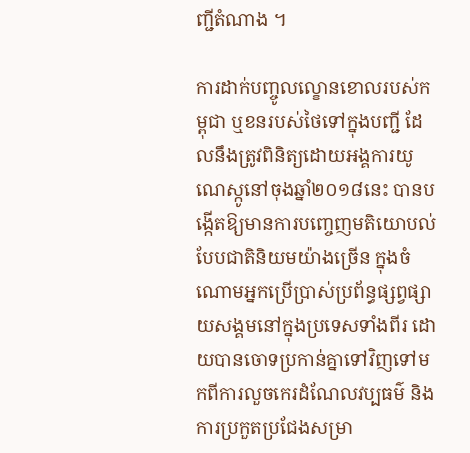ញ្ជីតំណាង ។

ការដាក់បញ្ចូលល្ខោនខោលរបស់កម្ពុជា ឬខនរបស់ថៃទៅក្នុងបញ្ជី ដែលនឹងត្រូវពិនិត្យដោយអង្គការយូណេស្កូនៅចុងឆ្នាំ២០១៨នេះ បានបង្កើតឱ្យមានការបញ្ចេញមតិយោបល់បែបជាតិនិយមយ៉ាងច្រើន ក្នុងចំណោមអ្នកប្រើប្រាស់ប្រព័ន្ធផ្សព្វផ្សាយសង្គមនៅក្នុងប្រទេសទាំងពីរ ដោយបានចោទប្រកាន់គ្នាទៅវិញទៅមកពីការលួចកេរដំណែលវប្បធម៌ និងការប្រកួតប្រជែងសម្រា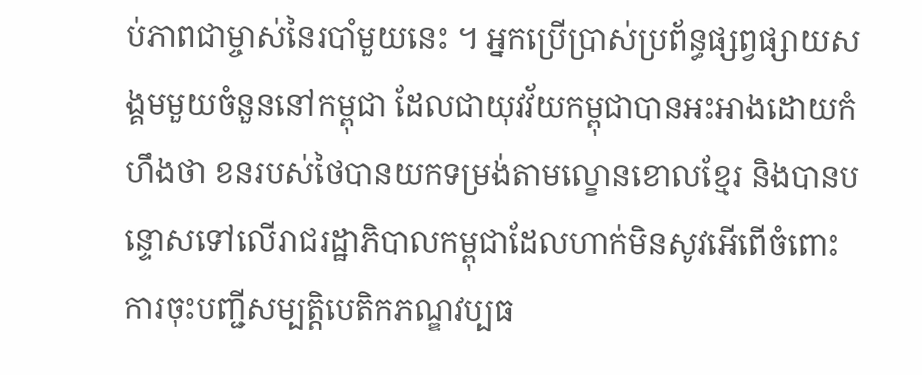ប់ភាពជាម្ចាស់នៃរបាំមួយនេះ ។ អ្នកប្រើប្រាស់ប្រព័ន្ធផ្សព្វផ្សាយសង្គមមួយចំនួននៅកម្ពុជា ដែលជាយុវវ័យកម្ពុជាបានអះអាងដោយកំហឹងថា ខនរបស់ថៃបានយកទម្រង់តាមល្ខោនខោលខ្មែរ និងបានបន្ទោសទៅលើរាជរដ្ឋាភិបាលកម្ពុជាដែលហាក់មិនសូវអើពើចំពោះការចុះបញ្ជីសម្បត្តិបេតិកភណ្ឌវប្បធ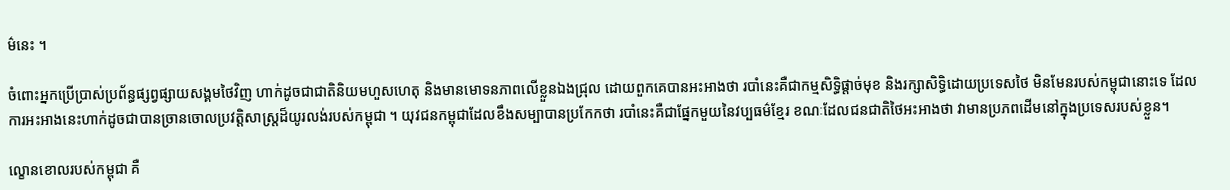ម៌នេះ ។

ចំពោះអ្នកប្រើប្រាស់ប្រព័ន្ធផ្សព្វផ្សាយសង្គមថៃវិញ ហាក់ដូចជាជាតិនិយមហួសហេតុ និងមានមោទនភាពលើខ្លួនឯងជ្រុល ដោយពួកគេបានអះអាងថា របាំនេះគឺជាកម្មសិទ្ធិផ្តាច់មុខ និងរក្សាសិទ្ធិដោយប្រទេសថៃ មិនមែនរបស់កម្ពុជានោះទេ ដែលការអះអាងនេះហាក់ដូចជាបានច្រានចោលប្រវត្តិសាស្ត្រដ៏យូរលង់របស់កម្ពុជា ។ យុវជនកម្ពុជាដែលខឹងសម្បាបានប្រកែកថា របាំនេះគឺជាផ្នែកមួយនៃវប្បធម៌ខ្មែរ ខណៈដែលជនជាតិថៃអះអាងថា វាមានប្រភពដើមនៅក្នុងប្រទេសរបស់ខ្លួន។

ល្ខោនខោលរបស់កម្ពុជា គឺ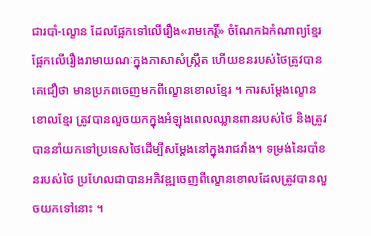ជារបាំ-ល្ខោន ដែលផ្អែកទៅលើរឿង«រាមកេរ្តិ៍» ចំណែកឯកំណាព្យខ្មែរផ្អែកលើរឿងរាមាយណៈក្នុងភាសាសំស្ក្រឹត ហើយខនរបស់ថៃត្រូវបានគេជឿថា មានប្រភពចេញមកពីល្ខោនខោលខ្មែរ ។ ការសម្តែងល្ខោនខោលខ្មែរ ត្រូវបានលួចយកក្នុងអំឡុងពេលឈ្លានពានរបស់ថៃ និងត្រូវបាននាំយកទៅប្រទេសថៃដើម្បីសម្តែងនៅក្នុងរាជវាំង។ ទម្រង់នៃរបាំខនរបស់ថៃ ប្រហែលជាបានអភិវឌ្ឍចេញពីល្ខោនខោលដែលត្រូវបានលួចយកទៅនោះ ។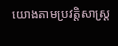យោងតាមប្រវត្តិសាស្ត្រ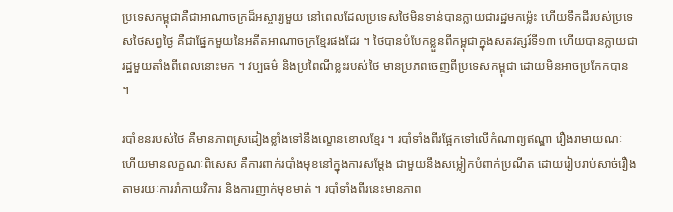ប្រទេសកម្ពុជាគឺជាអាណាចក្រដ៏អស្ចារ្យមួយ នៅពេលដែលប្រទេសថៃមិនទាន់បានក្លាយជារដ្ឋមកម្ល៉េះ ហើយទឹកដីរបស់ប្រទេសថៃសព្វថ្ងៃ គឺជាផ្នែកមួយនៃអតីតអាណាចក្រខ្មែរផងដែរ ។ ថៃបានបំបែកខ្លួនពីកម្ពុជាក្នុងសតវត្សរ៍ទី១៣ ហើយបានក្លាយជារដ្ឋមួយតាំងពីពេលនោះមក ។ វប្បធម៌ និងប្រពៃណីខ្លះរបស់ថៃ មានប្រភពចេញពីប្រទេសកម្ពុជា ដោយមិនអាចប្រកែកបាន ។

របាំខនរបស់ថៃ គឺមានភាពស្រដៀងខ្លាំងទៅនឹងល្ខោនខោលខ្មែរ ។ របាំទាំងពីរផ្អែកទៅលើកំណាព្យឥណ្ឌា រឿងរាមាយណៈ ហើយមានលក្ខណៈពិសេស គឺការពាក់របាំងមុខនៅក្នុងការសម្តែង ជាមួយនឹងសម្លៀកបំពាក់ប្រណីត ដោយរៀបរាប់សាច់រឿងតាមរយៈការរាំកាយវិការ និងការញាក់មុខមាត់ ។ របាំទាំងពីរនេះមានភាព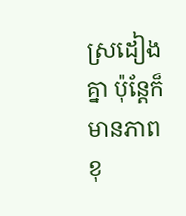ស្រដៀងគ្នា ប៉ុន្តែក៏មានភាពខុ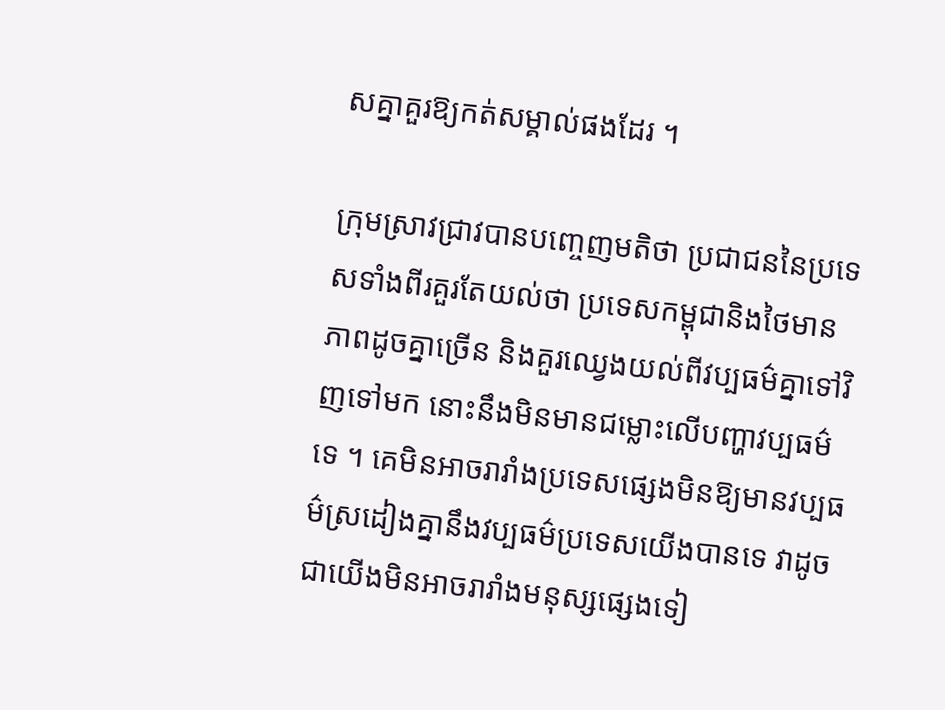សគ្នាគួរឱ្យកត់សម្គាល់ផងដែរ ។

ក្រុមស្រាវជ្រាវបានបញ្ចេញមតិថា ប្រជាជននៃប្រទេសទាំងពីរគួរតែយល់ថា ប្រទេសកម្ពុជានិងថៃមានភាពដូចគ្នាច្រើន និងគួរឈ្វេងយល់ពីវប្បធម៌គ្នាទៅវិញទៅមក នោះនឹងមិនមានជម្លោះលើបញ្ហាវប្បធម៌ទេ ។ គេមិនអាចរារាំងប្រទេសផ្សេងមិនឱ្យមានវប្បធម៌ស្រដៀងគ្នានឹងវប្បធម៌ប្រទេសយើងបានទេ វាដូចជាយើងមិនអាចរារាំងមនុស្សផ្សេងទៀ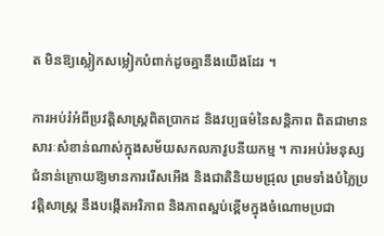ត មិនឱ្យស្លៀកសម្លៀកបំពាក់ដូចគ្នានឹងយើងដែរ ។

ការអប់រំអំពីប្រវត្តិសាស្ត្រពិតប្រាកដ និងវប្បធម៌នៃសន្តិភាព ពិតជាមានសារៈសំខាន់ណាស់ក្នុងសម័យសកលភាវូបនីយកម្ម ។ ការអប់រំមនុស្សជំនាន់ក្រោយឱ្យមានការរើសអើង និងជាតិនិយមជ្រុល ព្រមទាំងបំភ្លៃប្រវត្តិសាស្ត្រ នឹងបង្កើតអរិភាព និងភាពស្អប់ខ្ពើមក្នុងចំណោមប្រជា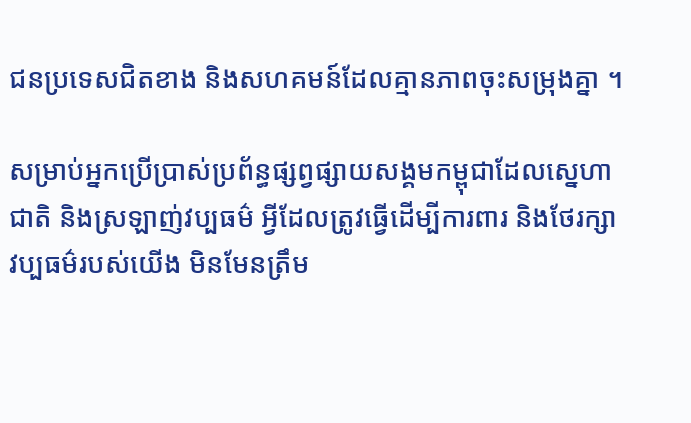ជនប្រទេសជិតខាង និងសហគមន៍ដែលគ្មានភាពចុះសម្រុងគ្នា ។

សម្រាប់អ្នកប្រើប្រាស់ប្រព័ន្ធផ្សព្វផ្សាយសង្គមកម្ពុជាដែលស្នេហាជាតិ និងស្រឡាញ់វប្បធម៌ អ្វីដែលត្រូវធ្វើដើម្បីការពារ និងថែរក្សាវប្បធម៌របស់យើង មិនមែនត្រឹម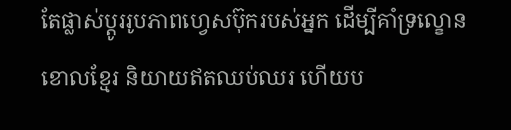តែផ្លាស់ប្តូររូបភាពហ្វេសប៊ុករបស់អ្នក ដើម្បីគាំទ្រល្ខោនខោលខ្មែរ និយាយឥតឈប់ឈរ ហើយប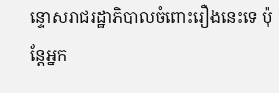ន្ទោសរាជរដ្ឋាភិបាលចំពោះរឿងនេះទេ ប៉ុន្តែអ្នក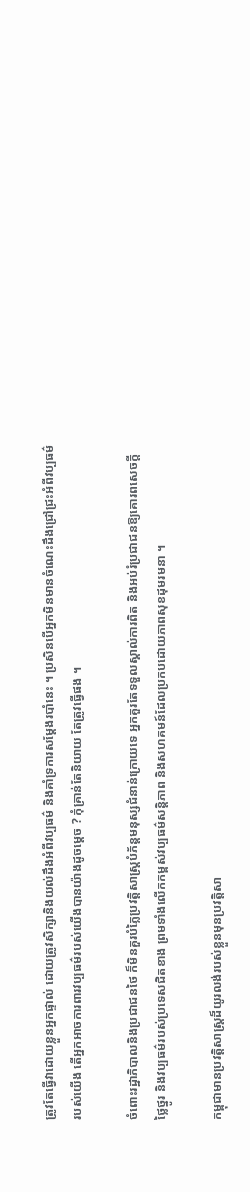ត្រូវតែធ្វើវាដោយខ្លួនអ្នកផ្ទាល់ ដោយត្រូវសិក្សានិងយល់ដឹងអំពីវប្បធម៌ និងគាំទ្រការសម្ដែងរបាំនេះ ។ ប្រសិនបើអ្នកមិនមានចំណេះដឹងជ្រៅជ្រះអំពីវប្បធម៌របស់យើង តើអ្នកអាចការពារវប្បធម៌របស់យើងបានយ៉ាងដូចម្តេច ? កុំគ្រាន់តែនិយាយ តែត្រូវធ្វើផង ។

ចំពោះរដ្ឋាភិបាលនិងប្រជាជនថៃ ក៏មិនគួរបំភ្លៃប្រវត្តិសាស្ត្របំភ័ន្តមនុស្សជំនាន់ក្រោយទេ អ្នកគួរតែទទួលស្គាល់ការពិត និងអប់រំប្រជាជនឱ្យគោរពសេចក្តីថ្លៃថ្នូរ និងវប្បធម៌របស់ប្រទេសជិតខាង ព្រមទាំងលើកកម្ពស់វប្បធម៌សន្តិភាព និងសហគមន៍ដែលប្រកបដោយភាពសុខដុមរមនា ។

កម្ពុជាមានប្រវត្តិសាស្ត្រដ៏យូរលង់របស់ខ្លួនមុនប្រវត្តិសា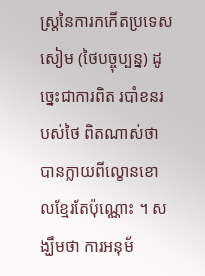ស្ត្រនៃការកកើតប្រទេសសៀម (ថៃបច្ចុប្បន្ន) ដូច្នេះជាការពិត របាំខនរបស់ថៃ ពិតណាស់ថាបានក្លាយពីល្ខោនខោលខ្មែរតែប៉ុណ្ណោះ ។ សង្ឃឹមថា ការអនុម័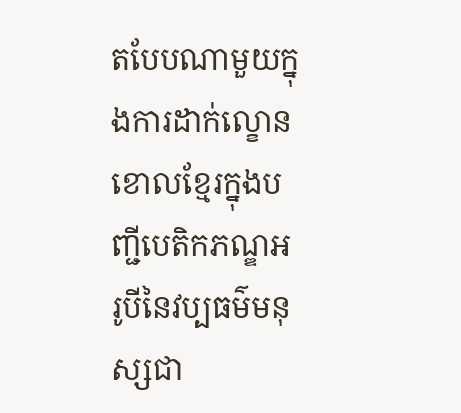តបែបណាមួយក្នុងការដាក់ល្ខោនខោលខ្មែរក្នុងបញ្ជីបេតិកភណ្ឌអរូបីនៃវប្បធម៌មនុស្សជា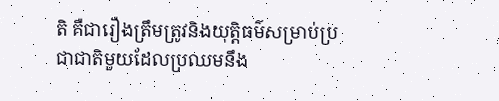តិ គឺជារឿងត្រឹមត្រូវនិងយុត្តិធម៌សម្រាប់ប្រជាជាតិមួយដែលប្រឈមនឹង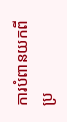ការបំពានយកពីប្រ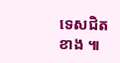ទេសជិតខាង ៕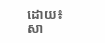ដោយ៖ សា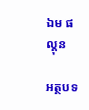ឯម ផល្គុន

អត្ថបទ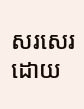សរសេរ ដោយ